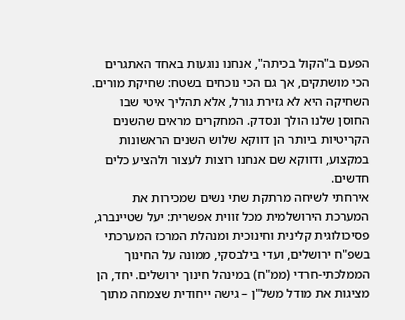הפעם ב"הקול בכיתה", אנחנו נוגעות באחד האתגרים הכי מושתקים, אך גם הכי נוכחים בשטח: שחיקת מורים. השחיקה היא לא גזירת גורל, אלא תהליך איטי שבו החוסן שלנו הולך ונסדק. המחקרים מראים שהשנים הקריטיות ביותר הן דווקא שלוש השנים הראשונות במקצוע, ודווקא שם אנחנו רוצות לעצור ולהציע כלים חדשים.
אירחתי לשיחה מרתקת שתי נשים שמכירות את המערכת הירושלמית מכל זווית אפשרית: יעל שטיינברג, פסיכולוגית קלינית וחינוכית ומנהלת המרכז המערכתי בשפ"ח ירושלים, ועדי בילבסקי, ממונה על החינוך הממלכתי-חרדי (ממ"ח) במינהל חינוך ירושלים. יחד, הן מציגות את מודל משל"ן – גישה ייחודית שצמחה מתוך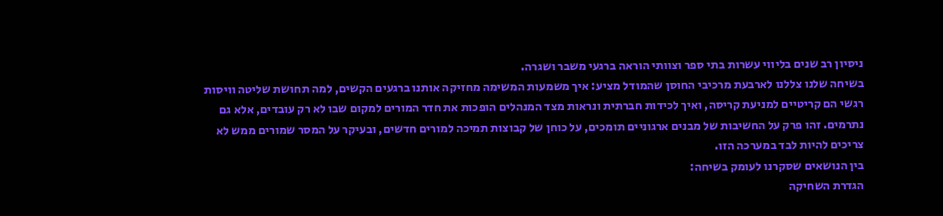ניסיון רב שנים בליווי עשרות בתי ספר וצוותי הוראה ברגעי משבר ושגרה.
בשיחה שלנו צללנו לארבעת מרכיבי החוסן שהמודל מציע: איך משמעות המשימה מחזיקה אותנו ברגעים הקשים, למה תחושת שליטה וויסות רגשי הם קריטיים למניעת קריסה, ואיך לכידות חברתית ונראות מצד המנהלים הופכות את חדר המורים למקום שבו לא רק עובדים, אלא גם נתרמים. זהו פרק על החשיבות של מבנים ארגוניים תומכים, על כוחן של קבוצות תמיכה למורים חדשים, ובעיקר על המסר שמורים ממש לא צריכים להיות לבד במערכה הזו.
בין הנושאים שסקרנו לעומק בשיחה:
הגדרת השחיקה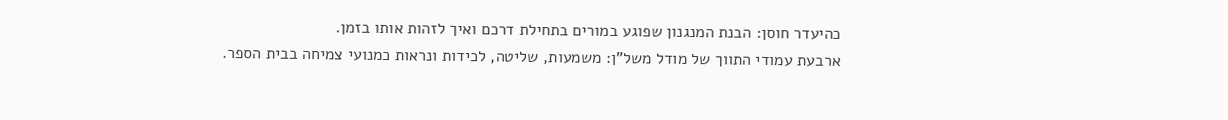כהיעדר חוסן: הבנת המנגנון שפוגע במורים בתחילת דרכם ואיך לזהות אותו בזמן.
ארבעת עמודי התווך של מודל משל"ן: משמעות, שליטה, לכידות ונראות כמנועי צמיחה בבית הספר.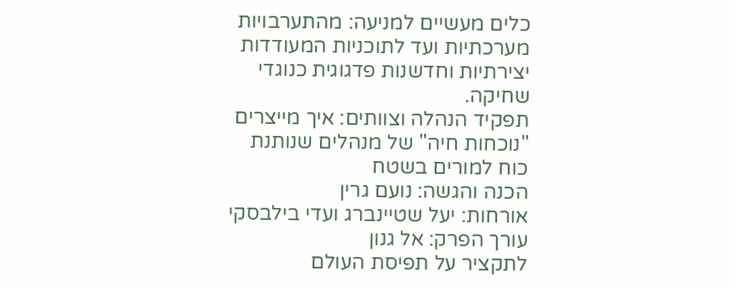כלים מעשיים למניעה: מהתערבויות מערכתיות ועד לתוכניות המעודדות יצירתיות וחדשנות פדגוגית כנוגדי שחיקה.
תפקיד הנהלה וצוותים: איך מייצרים "נוכחות חיה" של מנהלים שנותנת כוח למורים בשטח
הכנה והגשה: נועם גרין
אורחות: יעל שטיינברג ועדי בילבסקי
עורך הפרק: אל גנון
לתקציר על תפיסת העולם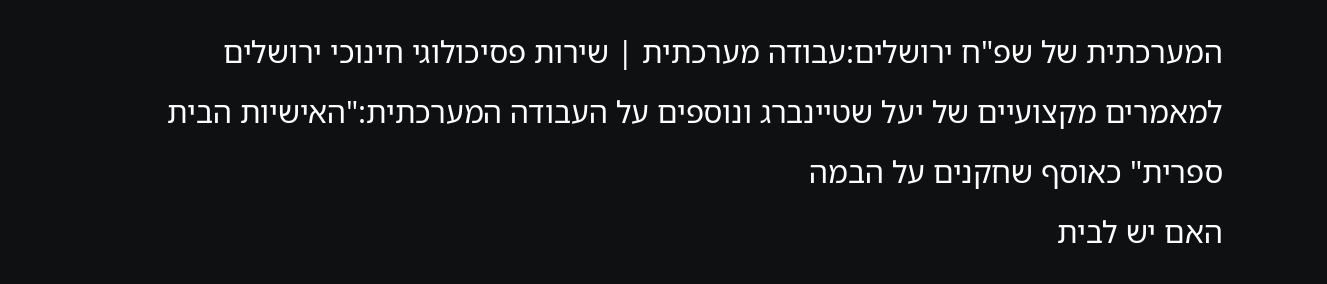המערכתית של שפ"ח ירושלים:עבודה מערכתית | שירות פסיכולוגי חינוכי ירושלים
למאמרים מקצועיים של יעל שטיינברג ונוספים על העבודה המערכתית:"האישיות הבית ספרית" כאוסף שחקנים על הבמה
האם יש לבית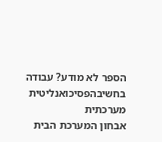הספר לא מודע? עבודה בחשיבהפסיכואנליטית מערכתית
אבחון המערכת הבית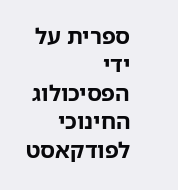ספרית על ידי הפסיכולוג החינוכי
לפודקאסט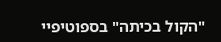"הקול בכיתה" בספוטיפיי